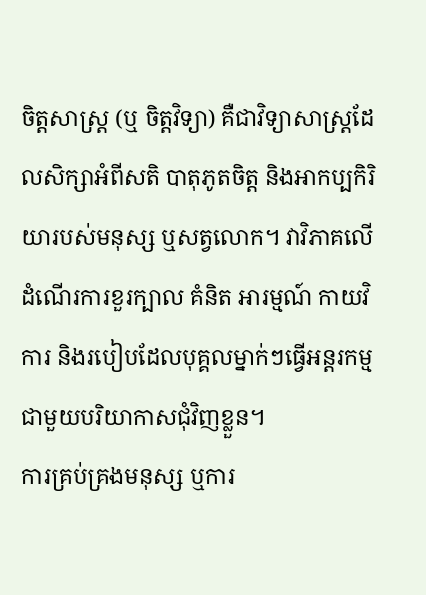ចិត្តសាស្រ្ត (ឬ ចិត្តវិទ្យា) គឺជាវិទ្យាសាស្ត្រដែលសិក្សាអំពីសតិ បាតុភូតចិត្ត និងអាកប្បកិរិយារបស់មនុស្ស ឬសត្វលោក។ វាវិភាគលើដំណើរការខួរក្បាល គំនិត អារម្មណ៍ កាយវិការ និងរបៀបដែលបុគ្គលម្នាក់ៗធ្វើអន្តរកម្មជាមួយបរិយាកាសជុំវិញខ្លួន។
ការគ្រប់គ្រងមនុស្ស ឬការ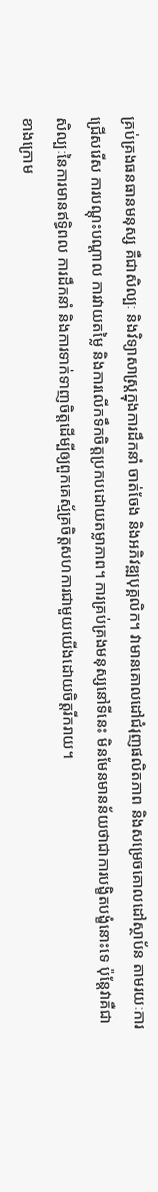គ្រប់គ្រងធនធានមនុស្ស គឺជាសិល្បៈ និងវិទ្យាសាស្ត្រក្នុងការដឹកនាំ ចាត់ចែង និងអភិវឌ្ឍបុគ្គលិក។ វាមានគោលដៅជំរុញផលិតភាព និងសម្រេចគោលដៅស្ថាប័ន តាមរយៈការជ្រើសរើស ការបណ្តុះបណ្តាល ការវាយតម្លៃ និងការលើកទឹកចិត្តប្រកបដោយតម្លាភាព។ ការគ្រប់គ្រងមនុស្សនៅទីនេះ មិនមែនមានន័យថាជាការបង្ខិតបង្ខំនោះទេ ប៉ុន្តែវាគឺជាសិល្បៈនៃការមានឥទ្ធិពល ការដឹកនាំ និងការទាក់ទាញចិត្តដើម្បីឲ្យពួកគេស្ម័គ្រចិត្តសហការជាមួយយើងដោយចិត្តរីករាយ។
ខាងក្រោម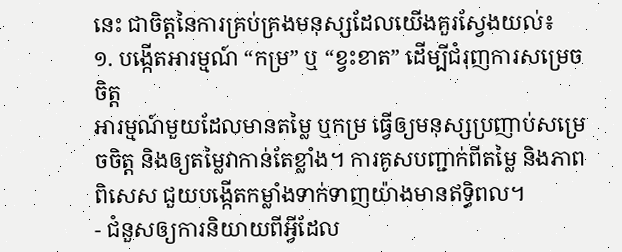នេះ ជាចិត្តនៃការគ្រប់គ្រងមនុស្សដែលយើងគួរស្វែងយល់៖
១. បង្កើតអារម្មណ៍ “កម្រ” ឬ “ខ្វះខាត” ដើម្បីជំរុញការសម្រេចចិត្ត
អារម្មណ៍មួយដែលមានតម្លៃ ឬកម្រ ធ្វើឲ្យមនុស្សប្រញាប់សម្រេចចិត្ត និងឲ្យតម្លៃវាកាន់តែខ្លាំង។ ការគូសបញ្ជាក់ពីតម្លៃ និងភាពពិសេស ជួយបង្កើតកម្លាំងទាក់ទាញយ៉ាងមានឥទ្ធិពល។
- ជំនួសឲ្យការនិយាយពីអ្វីដែល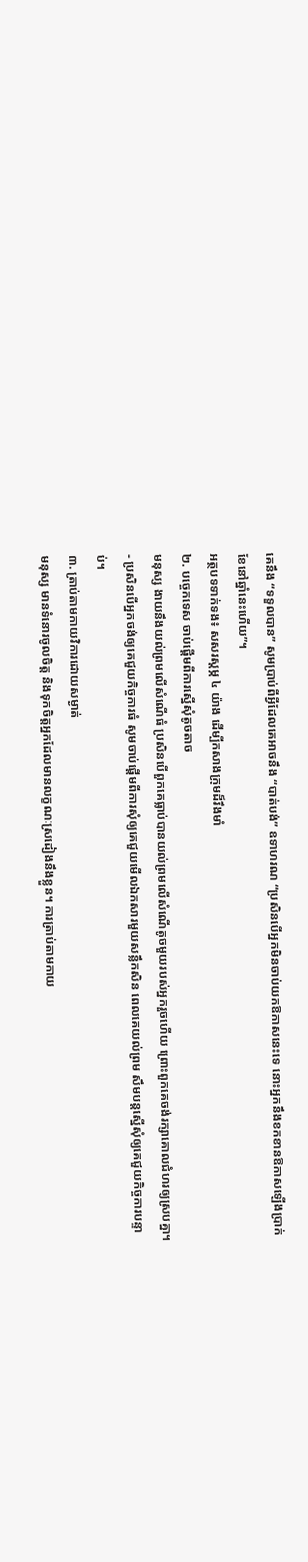គេនឹង “ទទួលបាន” សូមប្រាប់ពីអ្វីដែលគេអាចនឹង “បាត់បង់” ឧទាហរណ “ប្រសិនបើអ្នកមិនចាប់យកឱកាសនេះទេ នោះអ្នកនឹងខកខានឱកាសឡើងប្រាក់ខែនៅឆ្នាំនេះហើយ”។
អត្ថបទទាក់ទង៖ សសរស្តម្ភ ៤ យ៉ាង ដើម្បីកសាងក្រុមដ៏រឹងមាំ
២. បច្ចេកទេស ចាប់ផ្ដើមពីការស្នើសុំតូចតាច
មនុស្ស ងាយនឹងយល់ព្រមលើសំណើធំ ប្រសិនបើពួកគេធ្លាប់បានយល់ព្រមលើសំណើតូចមួយរបស់អ្នករួចហើយ ព្រោះពួកគេចង់រក្សាគោលជំហរឲ្យស្របគ្នា។
- ប្រសិនបើអ្នកចង់ឲ្យគេជួយកិច្ចការធំ សូមចាប់ផ្ដើមពីការសុំឲ្យគេជួយមើលឯកសារមួយសន្លឹកសិន ពេលគេយល់ព្រម សឹមបន្តស្នើសុំឲ្យគេជួយកិច្ចការបន្ទាប់។
៣. ត្រាប់តាមកាយវិការដោយសម្ងាត់
មនុស្ស មានទំនោរចូលចិត្ត និងទុកចិត្តអ្នកដែលមានលក្ខណៈស្រដៀងនឹងខ្លួន។ ការត្រាប់តាមកាយ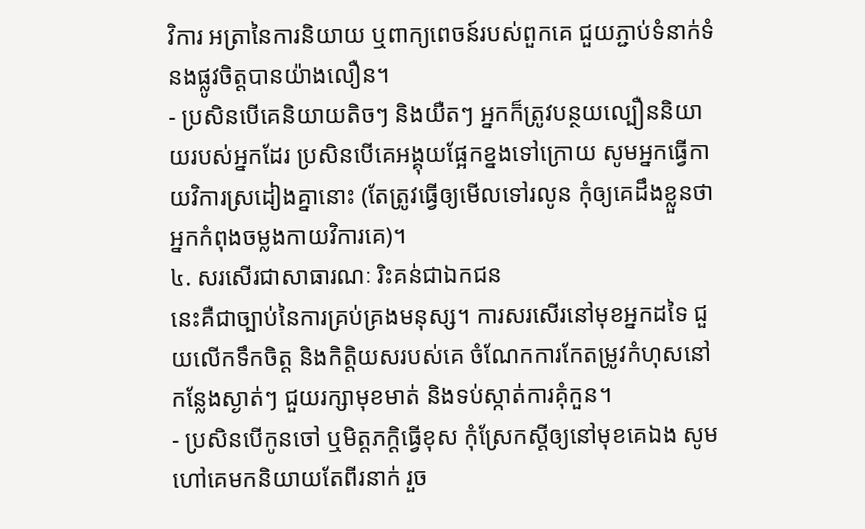វិការ អត្រានៃការនិយាយ ឬពាក្យពេចន៍របស់ពួកគេ ជួយភ្ជាប់ទំនាក់ទំនងផ្លូវចិត្តបានយ៉ាងលឿន។
- ប្រសិនបើគេនិយាយតិចៗ និងយឺតៗ អ្នកក៏ត្រូវបន្ថយល្បឿននិយាយរបស់អ្នកដែរ ប្រសិនបើគេអង្គុយផ្អែកខ្នងទៅក្រោយ សូមអ្នកធ្វើកាយវិការស្រដៀងគ្នានោះ (តែត្រូវធ្វើឲ្យមើលទៅរលូន កុំឲ្យគេដឹងខ្លួនថាអ្នកកំពុងចម្លងកាយវិការគេ)។
៤. សរសើរជាសាធារណៈ រិះគន់ជាឯកជន
នេះគឺជាច្បាប់នៃការគ្រប់គ្រងមនុស្ស។ ការសរសើរនៅមុខអ្នកដទៃ ជួយលើកទឹកចិត្ត និងកិត្តិយសរបស់គេ ចំណែកការកែតម្រូវកំហុសនៅកន្លែងស្ងាត់ៗ ជួយរក្សាមុខមាត់ និងទប់ស្កាត់ការគុំកួន។
- ប្រសិនបើកូនចៅ ឬមិត្តភក្ដិធ្វើខុស កុំស្រែកស្ដីឲ្យនៅមុខគេឯង សូមហៅគេមកនិយាយតែពីរនាក់ រួច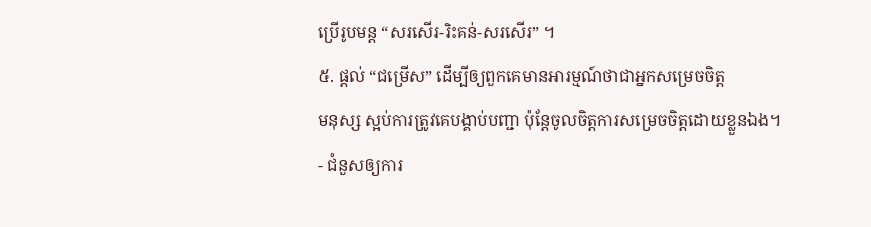ប្រើរូបមន្ត “សរសើរ-រិះគន់-សរសើរ” ។
៥. ផ្ដល់ “ជម្រើស” ដើម្បីឲ្យពួកគេមានអារម្មណ៍ថាជាអ្នកសម្រេចចិត្ត
មនុស្ស ស្អប់ការត្រូវគេបង្គាប់បញ្ជា ប៉ុន្តែចូលចិត្តការសម្រេចចិត្តដោយខ្លួនឯង។
- ជំនួសឲ្យការ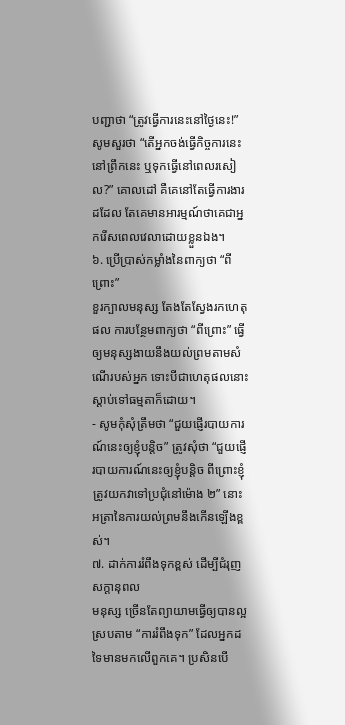បញ្ជាថា “ត្រូវធ្វើការនេះនៅថ្ងៃនេះ!” សូមសួរថា “តើអ្នកចង់ធ្វើកិច្ចការនេះនៅព្រឹកនេះ ឬទុកធ្វើនៅពេលរសៀល?” គោលដៅ គឺគេនៅតែធ្វើការងារដដែល តែគេមានអារម្មណ៍ថាគេជាអ្នករើសពេលវេលាដោយខ្លួនឯង។
៦. ប្រើប្រាស់កម្លាំងនៃពាក្យថា “ពីព្រោះ”
ខួរក្បាលមនុស្ស តែងតែស្វែងរកហេតុផល ការបន្ថែមពាក្យថា “ពីព្រោះ” ធ្វើឲ្យមនុស្សងាយនឹងយល់ព្រមតាមសំណើរបស់អ្នក ទោះបីជាហេតុផលនោះស្ដាប់ទៅធម្មតាក៏ដោយ។
- សូមកុំសុំត្រឹមថា “ជួយផ្ញើរបាយការណ៍នេះឲ្យខ្ញុំបន្តិច” ត្រូវសុំថា “ជួយផ្ញើរបាយការណ៍នេះឲ្យខ្ញុំបន្តិច ពីព្រោះខ្ញុំត្រូវយកវាទៅប្រជុំនៅម៉ោង ២” នោះអត្រានៃការយល់ព្រមនឹងកើនឡើងខ្ពស់។
៧. ដាក់ការរំពឹងទុកខ្ពស់ ដើម្បីជំរុញសក្ដានុពល
មនុស្ស ច្រើនតែព្យាយាមធ្វើឲ្យបានល្អស្របតាម “ការរំពឹងទុក” ដែលអ្នកដទៃមានមកលើពួកគេ។ ប្រសិនបើ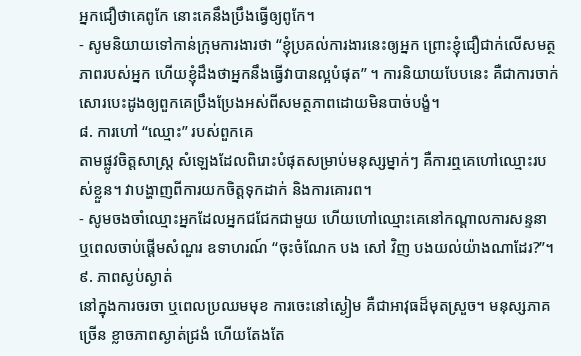អ្នកជឿថាគេពូកែ នោះគេនឹងប្រឹងធ្វើឲ្យពូកែ។
- សូមនិយាយទៅកាន់ក្រុមការងារថា “ខ្ញុំប្រគល់ការងារនេះឲ្យអ្នក ព្រោះខ្ញុំជឿជាក់លើសមត្ថភាពរបស់អ្នក ហើយខ្ញុំដឹងថាអ្នកនឹងធ្វើវាបានល្អបំផុត” ។ ការនិយាយបែបនេះ គឺជាការចាក់សោរបេះដូងឲ្យពួកគេប្រឹងប្រែងអស់ពីសមត្ថភាពដោយមិនបាច់បង្ខំ។
៨. ការហៅ “ឈ្មោះ” របស់ពួកគេ
តាមផ្លូវចិត្តសាស្ត្រ សំឡេងដែលពិរោះបំផុតសម្រាប់មនុស្សម្នាក់ៗ គឺការឮគេហៅឈ្មោះរបស់ខ្លួន។ វាបង្ហាញពីការយកចិត្តទុកដាក់ និងការគោរព។
- សូមចងចាំឈ្មោះអ្នកដែលអ្នកជជែកជាមួយ ហើយហៅឈ្មោះគេនៅកណ្ដាលការសន្ទនា ឬពេលចាប់ផ្ដើមសំណួរ ឧទាហរណ៍ “ចុះចំណែក បង សៅ វិញ បងយល់យ៉ាងណាដែរ?”។
៩. ភាពស្ងប់ស្ងាត់
នៅក្នុងការចរចា ឬពេលប្រឈមមុខ ការចេះនៅស្ងៀម គឺជាអាវុធដ៏មុតស្រួច។ មនុស្សភាគច្រើន ខ្លាចភាពស្ងាត់ជ្រងំ ហើយតែងតែ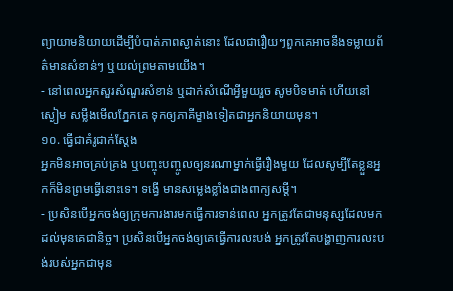ព្យាយាមនិយាយដើម្បីបំបាត់ភាពស្ងាត់នោះ ដែលជារឿយៗពួកគេអាចនឹងទម្លាយព័ត៌មានសំខាន់ៗ ឬយល់ព្រមតាមយើង។
- នៅពេលអ្នកសួរសំណួរសំខាន់ ឬដាក់សំណើអ្វីមួយរួច សូមបិទមាត់ ហើយនៅស្ងៀម សម្លឹងមើលភ្នែកគេ ទុកឲ្យភាគីម្ខាងទៀតជាអ្នកនិយាយមុន។
១០. ធ្វើជាគំរូជាក់ស្ដែង
អ្នកមិនអាចគ្រប់គ្រង ឬបញ្ចុះបញ្ចូលឲ្យនរណាម្នាក់ធ្វើរឿងមួយ ដែលសូម្បីតែខ្លួនអ្នកក៏មិនព្រមធ្វើនោះទេ។ ទង្វើ មានសម្លេងខ្លាំងជាងពាក្យសម្ដី។
- ប្រសិនបើអ្នកចង់ឲ្យក្រុមការងារមកធ្វើការទាន់ពេល អ្នកត្រូវតែជាមនុស្សដែលមកដល់មុនគេជានិច្ច។ ប្រសិនបើអ្នកចង់ឲ្យគេធ្វើការលះបង់ អ្នកត្រូវតែបង្ហាញការលះបង់របស់អ្នកជាមុន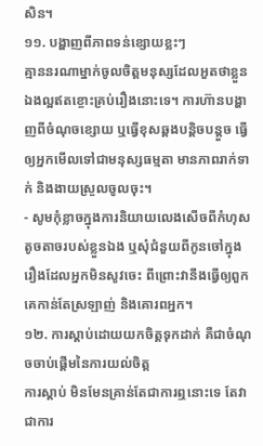សិន។
១១. បង្ហាញពីភាពទន់ខ្សោយខ្លះៗ
គ្មាននរណាម្នាក់ចូលចិត្តមនុស្សដែលអួតថាខ្លួនឯងល្អឥតខ្ចោះគ្រប់រឿងនោះទេ។ ការហ៊ានបង្ហាញពីចំណុចខ្សោយ ឬធ្វើខុសឆ្គងបន្តិចបន្តួច ធ្វើឲ្យអ្នកមើលទៅជាមនុស្សធម្មតា មានភាពរាក់ទាក់ និងងាយស្រួលចូលចុះ។
- សូមកុំខ្លាចក្នុងការនិយាយលេងសើចពីកំហុសតូចតាចរបស់ខ្លួនឯង ឬសុំជំនួយពីកូនចៅក្នុងរឿងដែលអ្នកមិនសូវចេះ ពីព្រោះវានឹងធ្វើឲ្យពួកគេកាន់តែស្រឡាញ់ និងគោរពអ្នក។
១២. ការស្ដាប់ដោយយកចិត្តទុកដាក់ គឺជាចំណុចចាប់ផ្ដើមនៃការយល់ចិត្ត
ការស្ដាប់ មិនមែនគ្រាន់តែជាការឮនោះទេ តែវាជាការ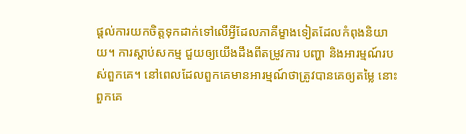ផ្ដល់ការយកចិត្តទុកដាក់ទៅលើអ្វីដែលភាគីម្ខាងទៀតដែលកំពុងនិយាយ។ ការស្ដាប់សកម្ម ជួយឲ្យយើងដឹងពីតម្រូវការ បញ្ហា និងអារម្មណ៍របស់ពួកគេ។ នៅពេលដែលពួកគេមានអារម្មណ៍ថាត្រូវបានគេឲ្យតម្លៃ នោះពួកគេ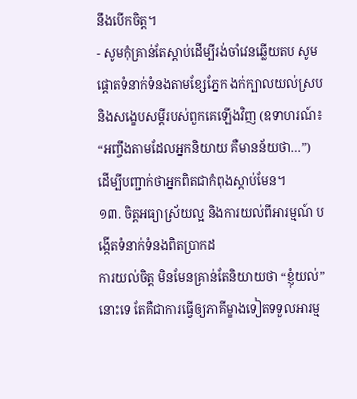នឹងបើកចិត្ត។
- សូមកុំគ្រាន់តែស្ដាប់ដើម្បីរង់ចាំវេនឆ្លើយតប សូមផ្តោតទំនាក់ទំនងតាមខ្សែភ្នែក ងក់ក្បាលយល់ស្រប និងសង្ខេបសម្ដីរបស់ពួកគេឡើងវិញ (ឧទាហរណ៍៖ “អញ្ចឹងតាមដែលអ្នកនិយាយ គឺមានន័យថា…”) ដើម្បីបញ្ជាក់ថាអ្នកពិតជាកំពុងស្ដាប់មែន។
១៣. ចិត្តអធ្យាស្រ័យល្អ និងការយល់ពីអារម្មណ៍ បង្កើតទំនាក់ទំនងពិតប្រាកដ
ការយល់ចិត្ត មិនមែនគ្រាន់តែនិយាយថា “ខ្ញុំយល់” នោះទេ តែគឺជាការធ្វើឲ្យភាគីម្ខាងទៀតទទួលអារម្ម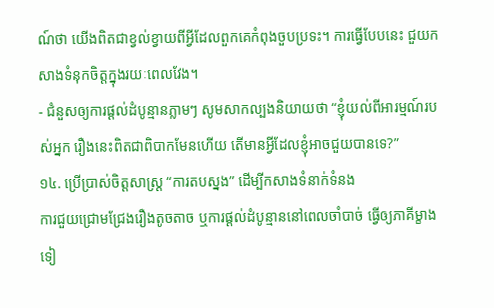ណ៍ថា យើងពិតជាខ្វល់ខ្វាយពីអ្វីដែលពួកគេកំពុងចួបប្រទះ។ ការធ្វើបែបនេះ ជួយកសាងទំនុកចិត្តក្នុងរយៈពេលវែង។
- ជំនួសឲ្យការផ្ដល់ដំបូន្មានភ្លាមៗ សូមសាកល្បងនិយាយថា “ខ្ញុំយល់ពីអារម្មណ៍របស់អ្នក រឿងនេះពិតជាពិបាកមែនហើយ តើមានអ្វីដែលខ្ញុំអាចជួយបានទេ?”
១៤. ប្រើប្រាស់ចិត្តសាស្ត្រ “ការតបស្នង” ដើម្បីកសាងទំនាក់ទំនង
ការជួយជ្រោមជ្រែងរឿងតូចតាច ឬការផ្ដល់ដំបូន្មាននៅពេលចាំបាច់ ធ្វើឲ្យភាគីម្ខាងទៀ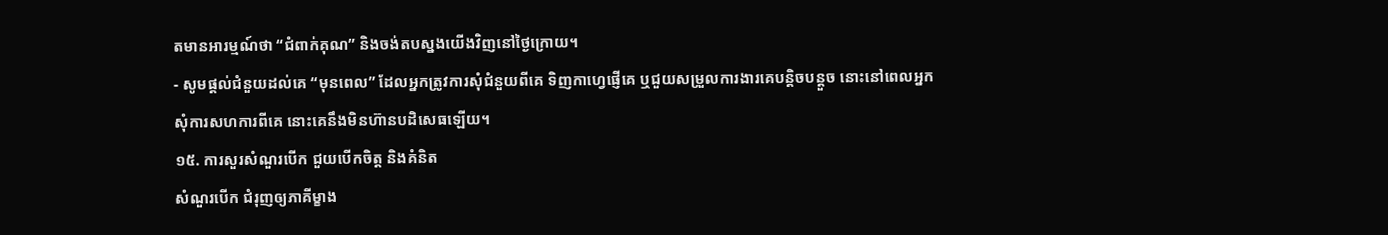តមានអារម្មណ៍ថា “ជំពាក់គុណ” និងចង់តបស្នងយើងវិញនៅថ្ងៃក្រោយ។
- សូមផ្ដល់ជំនួយដល់គេ “មុនពេល” ដែលអ្នកត្រូវការសុំជំនួយពីគេ ទិញកាហ្វេផ្ញើគេ ឬជួយសម្រួលការងារគេបន្តិចបន្តួច នោះនៅពេលអ្នកសុំការសហការពីគេ នោះគេនឹងមិនហ៊ានបដិសេធឡើយ។
១៥. ការសួរសំណួរបើក ជួយបើកចិត្ត និងគំនិត
សំណួរបើក ជំរុញឲ្យភាគីម្ខាង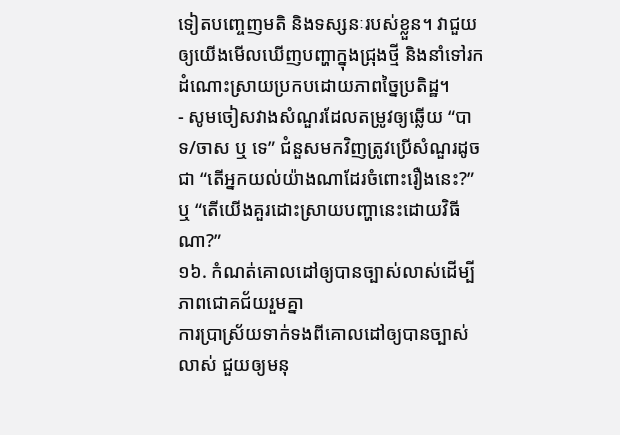ទៀតបញ្ចេញមតិ និងទស្សនៈរបស់ខ្លួន។ វាជួយឲ្យយើងមើលឃើញបញ្ហាក្នុងជ្រុងថ្មី និងនាំទៅរកដំណោះស្រាយប្រកបដោយភាពច្នៃប្រតិដ្ឋ។
- សូមចៀសវាងសំណួរដែលតម្រូវឲ្យឆ្លើយ “បាទ/ចាស ឬ ទេ” ជំនួសមកវិញត្រូវប្រើសំណួរដូចជា “តើអ្នកយល់យ៉ាងណាដែរចំពោះរឿងនេះ?” ឬ “តើយើងគួរដោះស្រាយបញ្ហានេះដោយវិធីណា?”
១៦. កំណត់គោលដៅឲ្យបានច្បាស់លាស់ដើម្បីភាពជោគជ័យរួមគ្នា
ការប្រាស្រ័យទាក់ទងពីគោលដៅឲ្យបានច្បាស់លាស់ ជួយឲ្យមនុ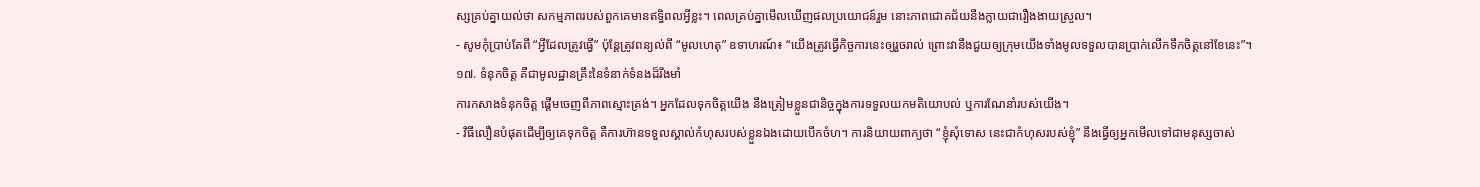ស្សគ្រប់គ្នាយល់ថា សកម្មភាពរបស់ពួកគេមានឥទ្ធិពលអ្វីខ្លះ។ ពេលគ្រប់គ្នាមើលឃើញផលប្រយោជន៍រួម នោះភាពជោគជ័យនឹងក្លាយជារឿងងាយស្រួល។
- សូមកុំប្រាប់តែពី “អ្វីដែលត្រូវធ្វើ” ប៉ុន្តែត្រូវពន្យល់ពី “មូលហេតុ” ឧទាហរណ៍៖ “យើងត្រូវធ្វើកិច្ចការនេះឲ្យរួចរាល់ ព្រោះវានឹងជួយឲ្យក្រុមយើងទាំងមូលទទួលបានប្រាក់លើកទឹកចិត្តនៅខែនេះ”។
១៧. ទំនុកចិត្ត គឺជាមូលដ្ឋានគ្រឹះនៃទំនាក់ទំនងដ៏រឹងមាំ
ការកសាងទំនុកចិត្ត ផ្ដើមចេញពីភាពស្មោះត្រង់។ អ្នកដែលទុកចិត្តយើង នឹងត្រៀមខ្លួនជានិច្ចក្នុងការទទួលយកមតិយោបល់ ឬការណែនាំរបស់យើង។
- វិធីលឿនបំផុតដើម្បីឲ្យគេទុកចិត្ត គឺការហ៊ានទទួលស្គាល់កំហុសរបស់ខ្លួនឯងដោយបើកចំហ។ ការនិយាយពាក្យថា “ខ្ញុំសុំទោស នេះជាកំហុសរបស់ខ្ញុំ” នឹងធ្វើឲ្យអ្នកមើលទៅជាមនុស្សចាស់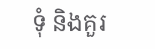ទុំ និងគួរ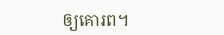ឲ្យគោរព។